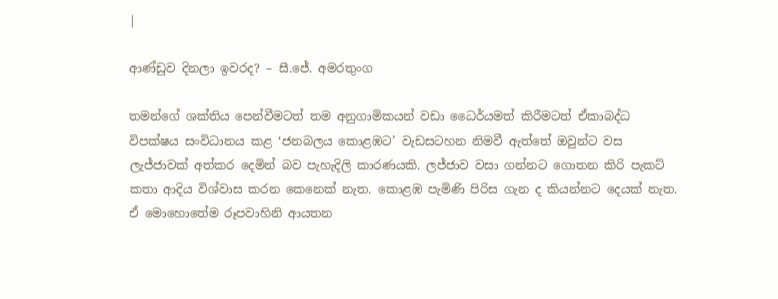|

ආණ්ඩුව දිනලා ඉවරද? – සී.ජේ. අමරතුංග

තමන්ගේ ශක්තිය පෙන්වීමටත් තම අනුගාමිකයන් වඩා ධෛර්යමත් කිරීමටත් ඒකාබද්ධ විපක්ෂය සංවිධානය කළ ‘ජනබලය කොළඹට’ වැඩසටහන නිමවී ඇත්තේ ඔවුන්ට වස ලැජ්ජාවක් අත්කර දෙමින් බව පැහැදිලි කාරණයකි. ලජ්ජාව වසා ගන්නට ගොතන කිරි පැකට් කතා ආදිය විශ්වාස කරන කෙනෙක් නැත. කොළඹ පැමිණි පිරිස ගැන ද කියන්නට දෙයක් නැත. ඒ මොහොතේම රූපවාහිනි ආයතන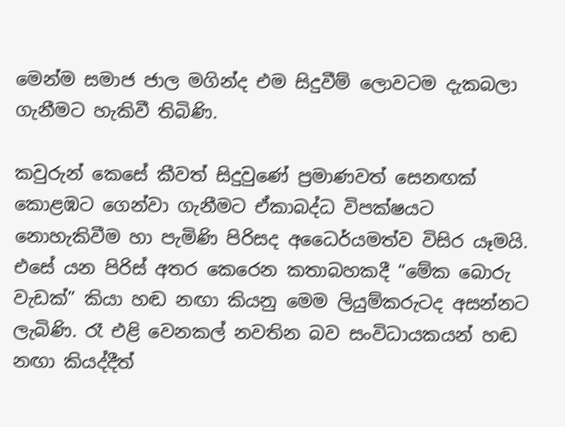මෙන්ම සමාජ ජාල මගින්ද එම සිදුවීම් ලොවටම දැකබලා ගැනීමට හැකිවී තිබිණි.

කවුරුන් කෙසේ කීවත් සිදුවුණේ ප්‍රමාණවත් සෙනඟක් කොළඹට ගෙන්වා ගැනීමට ඒකාබද්ධ විපක්ෂයට නොහැකිවීම හා පැමිණි පිරිසද අධෛර්යමත්ව විසිර යෑමයි. එසේ යන පිරිස් අතර කෙරෙන කතාබහකදී “මේක බොරු වැඩක්” කියා හඬ නඟා කියනු මෙම ලියුම්කරුටද අසන්නට ලැබිණි. රෑ එළි වෙනකල් නවතින බව සංවිධායකයන් හඬ නඟා කියද්දීත්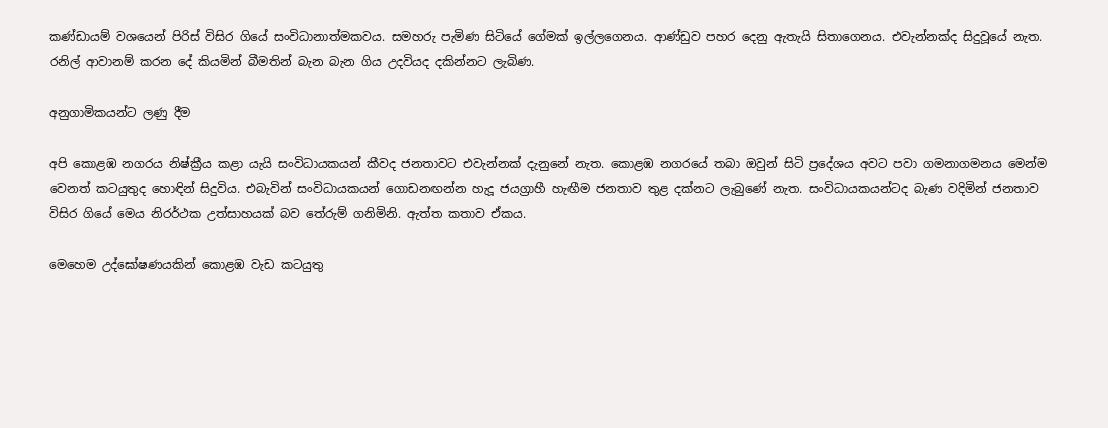කණ්ඩායම් වශයෙන් පිරිස් විසිර ගියේ සංවිධානාත්මකවය. සමහරු පැමිණ සිටියේ ගේමක් ඉල්ලගෙනය. ආණ්ඩුව පහර දෙනු ඇතැයි සිතාගෙනය. එවැන්නක්ද සිදුවූයේ නැත. රනිල් ආවානම් කරන දේ කියමින් බීමතින් බැන බැන ගිය උදවියද දකින්නට ලැබිණ.

අනුගාමිකයන්ට ලණු දීම

අපි කොළඹ නගරය නිෂ්ක්‍රීය කළා යැයි සංවිධායකයන් කීවද ජනතාවට එවැන්නක් දැනුනේ නැත. කොළඹ නගරයේ තබා ඔවුන් සිටි ප්‍රදේශය අවට පවා ගමනාගමනය මෙන්ම වෙනත් කටයුතුද හොඳින් සිදුවිය. එබැවින් සංවිධායකයන් ගොඩනඟන්න හැදූ ජයග්‍රාහී හැඟීම ජනතාව තුළ දක්නට ලැබුණේ නැත. සංවිධායකයන්ටද බැණ වදිමින් ජනතාව විසිර ගියේ මෙය නිරර්ථක උත්සාහයක් බව තේරුම් ගනිමිනි. ඇත්ත කතාව ඒකය.

මෙහෙම උද්ඝෝෂණයකින් කොළඹ වැඩ කටයුතු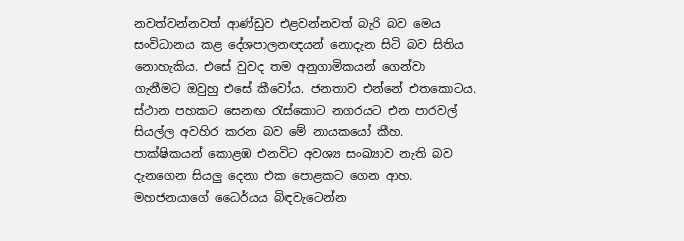නවත්වන්නවත් ආණ්ඩුව එළවන්නවත් බැරි බව මෙය සංවිධානය කළ දේශපාලනඥයන් නොදැන සිටි බව සිතිය නොහැකිය. එසේ වුවද තම අනුගාමිකයන් ගෙන්වා ගැනීමට ඔවුහු ‍එසේ කීවෝය. ජනතාව එන්නේ එතකොටය. ස්ථාන පහකට සෙනඟ රැස්කොට නගරයට එන පාරවල් සියල්ල අවහිර කරන බව මේ නායකයෝ කීහ. පාක්ෂිකයන් කොළඹ එනවිට අවශ්‍ය සංඛ්‍යාව නැති බව දැනගෙන සියලු දෙනා එක පොළකට ගෙන ආහ. මහජනයාගේ ධෛර්යය බිඳවැටෙන්න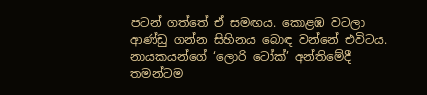පටන් ගත්තේ ඒ සමඟය. කොළඹ වටලා ආණ්ඩු ගන්න සිහිනය බොඳ වන්නේ එවිටය. නායකයන්ගේ ‘ලොරි ටෝක්’ අන්තිමේදී තමන්ටම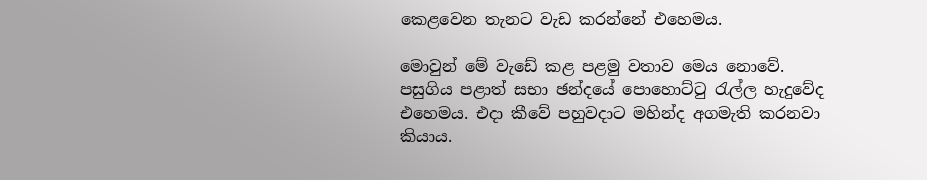කෙළවෙන තැනට වැඩ කරන්නේ එහෙමය.

මොවුන් මේ වැඩේ කළ පළමු වතාව මෙය නොවේ. පසුගිය පළාත් සභා ඡන්දයේ පොහොට්ටු රැල්ල හැදුවේද එහෙමය. එදා කීවේ පහුවදාට මහින්ද අගමැති කරනවා කියාය.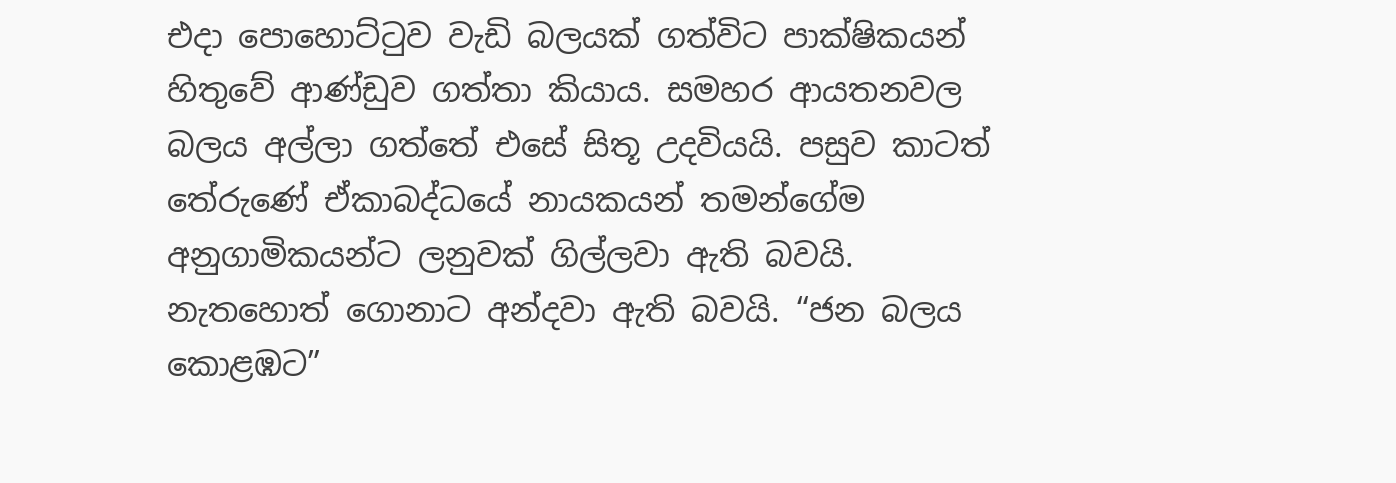එදා පොහොට්ටුව වැඩි බලයක් ගත්විට පාක්ෂිකයන් හිතුවේ ආණ්ඩුව ගත්තා කියාය. සමහර ආයතනවල බලය අල්ලා ගත්තේ එසේ සිතූ උදවියයි. පසුව කාටත් තේරුණේ ඒකාබද්ධයේ නායකයන් තමන්ගේම අනුගාමිකයන්ට ලනුවක් ගිල්ලවා ඇති බවයි. නැතහොත් ගොනාට අන්දවා ඇති බවයි. “ජන බලය කොළඹට”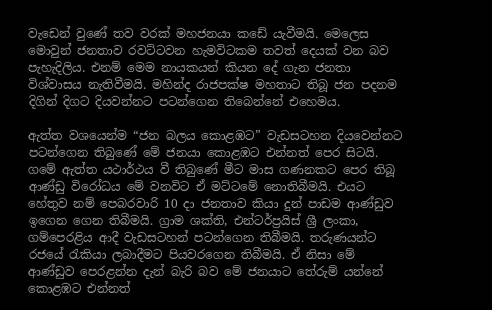වැඩෙන් වුණේ තව වරක් මහජනයා කඩේ යැවීමයි. මෙලෙස මොවුන් ජනතාව රවට්ටවන හැමවිටකම තවත් දෙයක් වන බව පැහැදිලිය. එනම් මෙම නායකයන් කියන දේ ගැන ජනතා විශ්වාසය නැතිවීමයි. මහින්ද රාජපක්ෂ මහතාට තිබූ ජන පදනම දිගින් දිගට දියවන්නට පටන්ගෙන තිබෙන්නේ එහෙමය.

ඇත්ත වශයෙන්ම “ජන බලය කොළඹට” වැඩසටහන දියවෙන්නට පටන්ගෙන තිබුණේ මේ ජනයා කොළඹට එන්නත් පෙර සිටයි. ගමේ ඇත්ත යථාර්ථය වී තිබුණේ මීට මාස ගණනකට පෙර තිබූ ආණ්ඩු විරෝධය මේ වනවිට ඒ මට්ටමේ නොතිබීමයි. එයට හේතුව නම් පෙබරවාරි 10 දා ජනතාව කියා දුන් පාඩම ආණ්ඩුව ඉගෙන ගෙන තිබීමයි. ග්‍රාම ශක්ති, එන්ටර්ප්‍රයිස් ශ්‍රී ලංකා, ගම්පෙරළිය ආදී වැඩසටහන් පටන්ගෙන තිබීමයි. තරුණයන්ට රජයේ රැකියා ලබාදීමට පියවරගෙන තිබීමයි. ඒ නිසා මේ ආණ්ඩුව පෙරළන්න දැන් බැරි බව මේ ජනයාට තේරුම් යන්නේ කොළඹට එන්නත්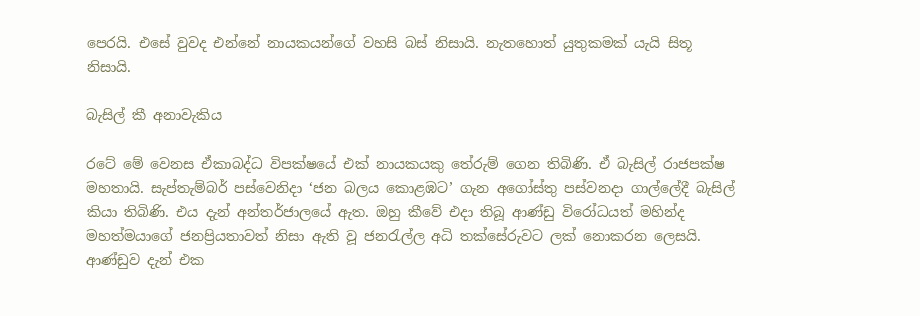පෙරයි. එසේ වුවද එන්නේ නායකයන්ගේ වහසි බස් නිසායි. නැතහොත් යුතුකමක් යැයි සිතූ නිසායි.

බැසිල් කී අනාවැකිය

රටේ මේ වෙනස ඒකාබද්ධ විපක්ෂයේ එක් නායකයකු තේරුම් ගෙන තිබිණි. ඒ බැසිල් රාජපක්ෂ මහතායි. සැප්තැම්බර් පස්වෙනිදා ‘ජන බලය කොළඹට’ ගැන අගෝස්තු පස්වනදා ගාල්ලේදී බැසිල් කියා තිබිණි. එය දැන් අන්තර්ජාලයේ ඇත. ඔහු කීවේ එදා තිබූ ආණ්ඩු විරෝධයත් මහින්ද මහත්මයාගේ ජනප්‍රියතාවත් නිසා ඇති වූ ජනරැල්ල අධි තක්සේරුවට ලක් නොකරන ලෙසයි. ආණ්ඩුව දැන් එක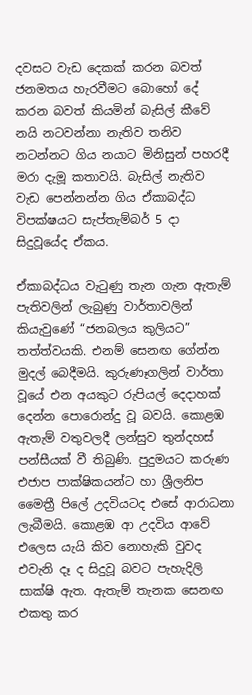දවසට වැඩ දෙකක් කරන බවත් ජනමතය හැරවීමට බොහෝ දේ කරන බවත් කියමින් බැසිල් කීවේ නයි නටවන්නා නැතිව තනිව නටන්නට ගිය නයාට මිනිසුන් පහරදී මරා දැමූ කතාවයි. බැසිල් නැතිව වැඩ පෙන්නන්න ගිය ඒකාබද්ධ විපක්ෂයට සැප්තැම්බර් 5 දා සිදුවූයේද ඒකය.

ඒකාබද්ධය වැටුණු තැන ගැන ඇතැම් පැතිවලින් ලැබුණු වාර්තාවලින් කියැවුණේ “ජනබලය කුලියට” තත්ත්වයකි. එනම් සෙනඟ ගේන්න මුදල් බෙදීමයි. කුරුණෑගලින් වාර්තා වූයේ එන අයකුට රුපියල් දෙදාහක් දෙන්න පොරොන්දු වූ බවයි. කොළඹ ඇතැම් වතුවලදී ලන්සුව තුන්දහස් පන්සීයක් වී තිබුණි. පුදුමයට කරුණ එජාප පාක්ෂිකයන්ට හා ශ්‍රීලනිප මෛත්‍රී පිලේ උදවියටද ‍එසේ ආරාධනා ලැබීමයි. කොළඹ ආ උදවිය ආවේ එලෙස යැයි කිව නොහැකි වුවද එවැනි දෑ ද සිදුවූ බවට පැහැදිලි සාක්ෂි ඇත. ඇතැම් තැනක සෙනඟ එකතු කර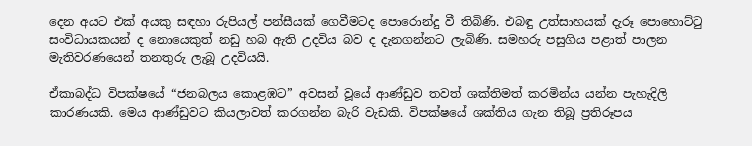දෙන අයට එක් අයකු සඳහා රුපියල් පන්සීයක් ගෙවීමටද පොරොන්දු වී තිබිණි. එබඳු උත්සාහයක් දැරූ පොහොට්ටු සංවිධායකයන් ද නොයෙකුත් නඩු හබ ඇති උදවිය බව ද දැනගන්නට ලැබිණි. සමහරු පසුගිය පළාත් පාලන මැතිවරණයෙන් තනතුරු ලැබූ උදවියයි.

ඒකාබද්ධ විපක්ෂයේ “ජනබලය කොළඹට” අවසන් වූයේ ආණ්ඩුව තවත් ශක්තිමත් කරමින්ය යන්න පැහැදිලි කාරණයකි. මෙය ආණ්ඩුවට කියලාවත් කරගන්න බැරි වැඩකි. විපක්ෂයේ ශක්තිය ගැන තිබූ ප්‍රතිරූපය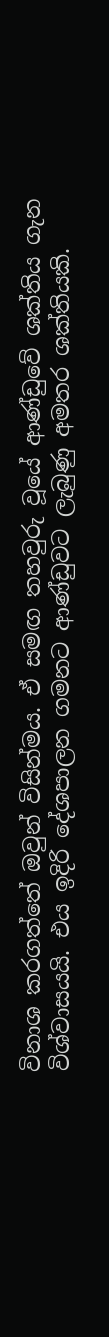විනාශ කරගත්තේ ඔවුන් විසින්මය. ඒ සමඟ තහවුරු වූයේ ආණ්ඩුවේ ශක්තිය ගැන විශ්වාසයයි. එය ඉදිරි දේශපාලන ගමනට ආණ්ඩුවට ලැබුණු අමතර ශක්තියකි.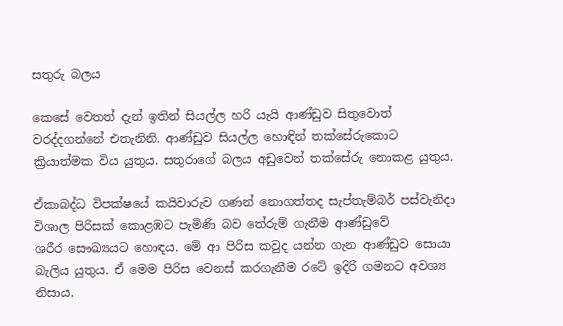සතුරු බලය

කෙසේ වෙතත් දැන් ඉතින් සියල්ල හරි යැයි ආණ්ඩුව සිතුවොත් වරද්දගන්නේ එතැනිනි. ආණ්ඩුව සියල්ල හොඳින් තක්සේරුකොට ක්‍රියාත්මක විය යුතුය. සතුරාගේ බලය අඩුවෙන් තක්සේරු නොකළ යුතුය.

ඒකාබද්ධ විපක්ෂයේ කයිවාරුව ගණන් නොගත්තද සැප්තැම්බර් පස්වැනිදා විශාල පිරිසක් කොළඹට පැමිණි බව තේරුම් ගැනීම ආණ්ඩුවේ ශරීර ‍සෞඛ්‍යයට හොඳය. මේ ආ පිරිස කවුද යන්න ගැන ආණ්ඩුව සොයා බැලිය යුතුය. ඒ මෙම පිරිස වෙනස් කරගැනීම රටේ ඉදිරි ගමනට අවශ්‍ය නිසාය.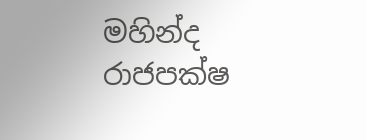මහින්ද රාජපක්ෂ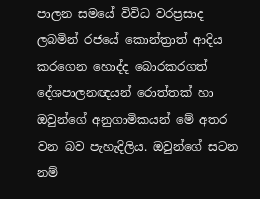පාලන සමයේ විවිධ වරප්‍රසාද ලබමින් රජයේ කොන්ත්‍රාත් ආදිය කරගෙන හොද්ද බොරකරගත් දේශපාලනඥයන් රොත්තක් හා ඔවුන්ගේ අනුගාමිකයන් මේ අතර වන බව පැහැදිලිය. ඔවුන්ගේ සටන නම්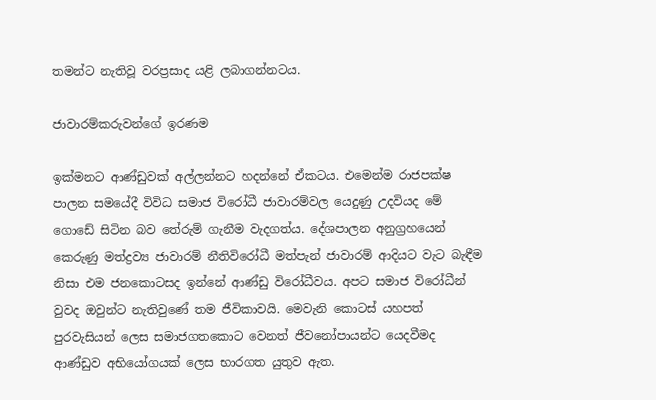තමන්ට නැතිවූ වරප්‍රසාද යළි ලබාගන්නටය.

ජාවාරම්කරුවන්ගේ ඉරණම

ඉක්මනට ආණ්ඩුවක් අල්ලන්නට හදන්නේ ඒකටය. එමෙන්ම රාජපක්ෂ පාලන සමයේදී විවිධ සමාජ විරෝධී ජාවාරම්වල යෙදුණු උදවියද මේ ගොඩේ සිටින බව තේරුම් ගැනීම වැදගත්ය. දේශපාලන අනුග්‍රහයෙන් කෙරුණු මත්ද්‍රව්‍ය ජාවාරම් නීතිවිරෝධී මත්පැන් ජාවාරම් ආදියට වැට බැඳීම නිසා එම ජ‍නකොටසද ඉන්නේ ආණ්ඩු විරෝධීවය. අපට සමාජ විරෝධීන් වුවද ඔවුන්ට නැතිවුණේ තම ජීවිකාවයි. මෙවැනි කොටස් යහපත් පුරවැසියන් ලෙස සමාජගතකොට වෙනත් ජීවනෝපායන්ට යෙදවීමද ආණ්ඩුව අභියෝගයක් ලෙස භාරගත යුතුව ඇත.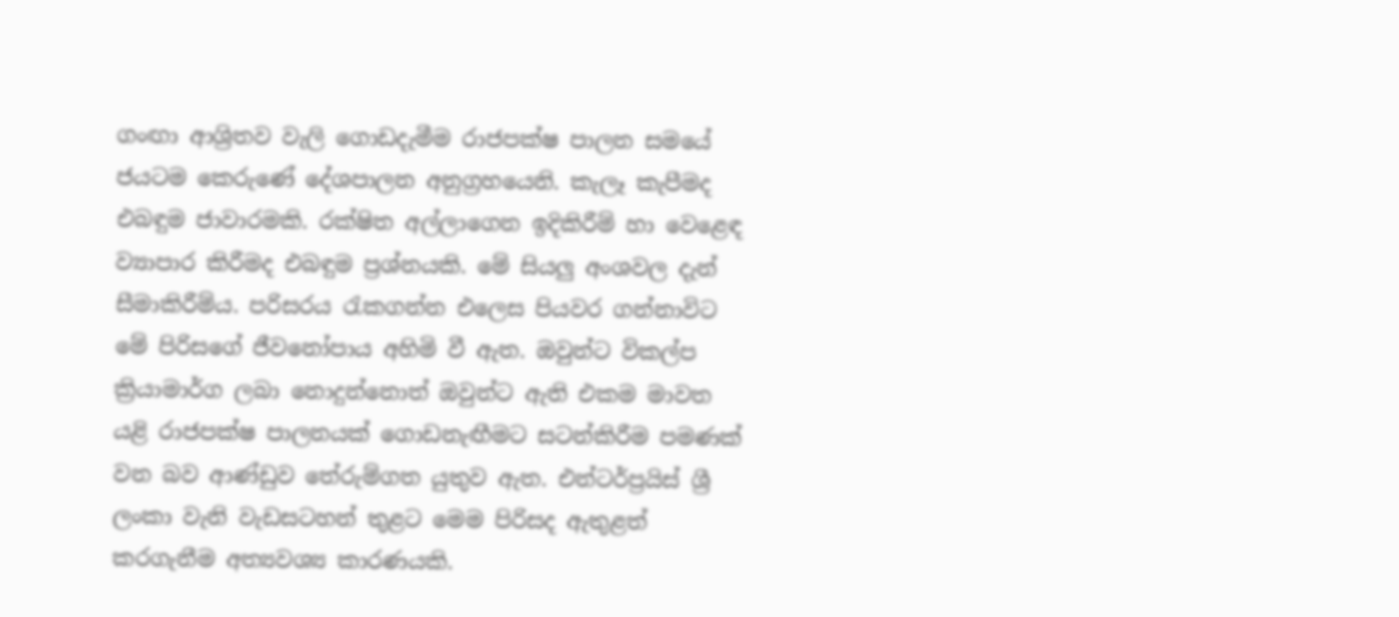ගංඟා ආශ්‍රිතව වැලි ගොඩදැමීම රාජපක්ෂ පාලන සමයේ ජයටම කෙරුණේ දේශපාලන අනුග්‍රහයෙනි. කැලෑ කැපීමද එබඳුම ජාවාරමකි. රක්ෂිත අල්ලාගෙන ඉදිකිරීම් හා වෙළෙඳ ව්‍යාපාර කිරීමද එබඳුම ප්‍රශ්නයකි. මේ සියලු අංශවල දැන් සීමාකිරීම්ය. පරිසරය රැකගන්න එලෙස පියවර ගන්නාවිට මේ පිරිසගේ ජීවනෝපාය අහිමි වී ඇත. ඔවුන්ට විකල්ප ක්‍රියාමාර්ග ලබා නොදුන්නොත් ඔවුන්ට ඇති එකම මාවත යළි රාජපක්ෂ පාලනයක් ගොඩනැඟීමට සටන්කිරීම පමණක් වන බව ආණ්ඩුව තේරුම්ගත යුතුව ඇත. එන්ටර්ප්‍රයිස් ශ්‍රී ලංකා වැනි වැඩසටහන් තුළට මෙම පිරිසද ඇතුළත් කරගැනීම අත්‍යවශ්‍ය කාරණයකි.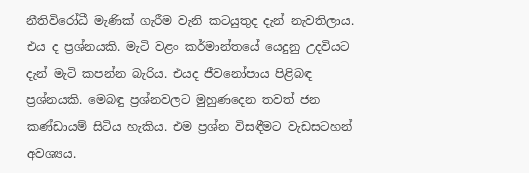නීතිවිරෝධී මැණික් ගැරීම වැනි කටයුතුද දැන් නැවතිලාය. එය ද ප්‍රශ්නයකි. මැටි වළං කර්මාන්තයේ යෙදුනු උදවියට දැන් මැටි කපන්න බැරිය. එයද ජීවනෝපාය පිළිබඳ ප්‍රශ්නයකි. මෙබඳු ප්‍රශ්නවලට මුහුණදෙන තවත් ජන කණ්ඩායම් සිටිය හැකිය. එම ප්‍රශ්න විසඳීමට වැඩසටහන් අවශ්‍යය.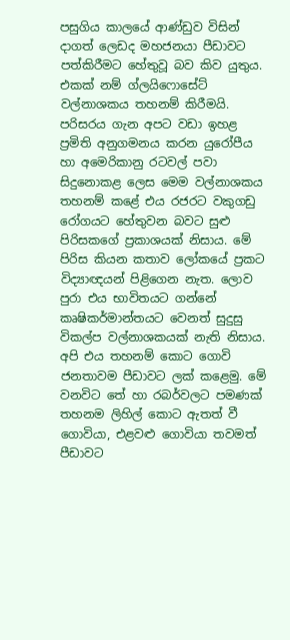පසුගිය කාලයේ ආණ්ඩුව විසින් දාගත් ලෙඩද මහජනයා පීඩාවට පත්කිරීමට හේතුවූ බව කිව යුතුය. එකක් නම් ග්ලයිෆොසේට් වල්නාශකය තහනම් කිරීමයි. පරිසරය ගැන අපට වඩා ඉහළ ප්‍රමිති අනුගමනය කරන යුරෝපීය හා අමෙරිකානු රටවල් පවා සිදුනොකළ ලෙස මෙම වල්නාශකය තහනම් කළේ එය රජරට වකුගඩු රෝගයට හේතුවන බවට සුළු පිරිසකගේ ප්‍රකාශයක් නිසාය. මේ පිරිස කියන කතාව ලෝකයේ ප්‍රකට විද්‍යාඥයන් පිළිගෙන නැත. ලොව පුරා එය භාවිතයට ගන්නේ කෘෂිකර්මාන්තයට වෙනත් සුදුසු විකල්ප වල්නාශකයක් නැති නිසාය. අපි එය තහනම් කොට ගොවි ජනතාවම පීඩාවට ලක් කළෙමු. මේ වනවිට තේ හා රබර්වලට පමණක් තහනම ලිහිල් කොට ඇතත් වී ගොවියා, එළවළු ගොවියා තවමත් පීඩාවට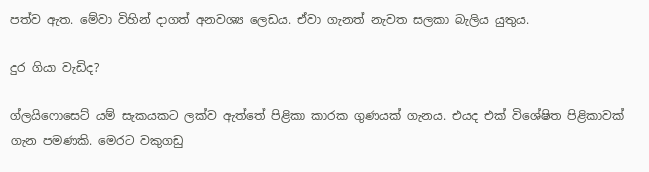පත්ව ඇත. මේවා විහින් දාගත් අනවශ්‍ය ලෙඩය. ඒවා ගැනත් නැවත සලකා බැලිය යුතුය.

දුර ගියා වැඩිද?

ග්ලයිෆොසෙට් යම් සැකයකට ලක්ව ඇත්තේ පිළිකා කාරක ගුණයක් ගැනය. එයද එක් විශේෂිත පිළිකාවක් ගැන පමණකි. මෙරට වකුගඩු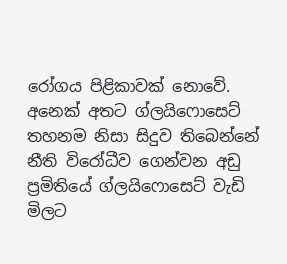රෝගය පිළිකාවක් නොවේ. අනෙක් අතට ග්ලයිෆොසෙට් තහනම නිසා සිදුව තිබෙන්නේ නීති විරෝධීව ගෙන්වන අඩු ප්‍රමිතියේ ග්ලයිෆොසෙට් වැඩි මිලට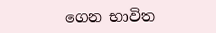ගෙන භාවිත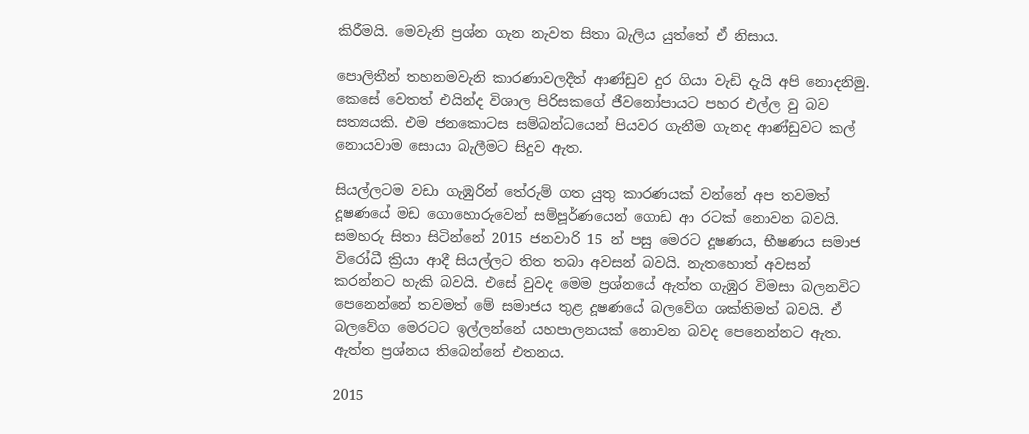කිරීමයි. මෙවැනි ප්‍රශ්න ගැන නැවත සිතා බැලිය යුත්තේ ඒ නිසාය.

පොලිතීන් තහනමවැනි කාරණාවලදීත් ආණ්ඩුව දුර ගියා වැඩි දැයි අපි නොදනිමු. කෙසේ වෙතත් එයින්ද විශාල පිරිසකගේ ජීවනෝපායට පහර එල්ල වු බව සත්‍යයකි. එම ජනකොටස සම්බන්ධයෙන් පියවර ගැනීම ගැනද ආණ්ඩුවට කල් නොයවාම සොයා බැලීමට සිදුව ඇත.

සියල්ලටම වඩා ගැඹුරින් තේරුම් ගත යුතු කාරණයක් වන්නේ අප තවමත් දූෂණයේ මඩ ගොහොරුවෙන් සම්පූර්ණයෙන් ගො‍ඩ ආ රටක් නොවන බවයි. සමහරු සිතා සිටින්නේ 2015 ජනවාරි 15 න් පසු මෙරට දූෂණය, භීෂණය සමාජ විරෝධී ක්‍රියා ආදී සියල්ලට තිත තබා අවසන් බවයි. නැතහොත් අවසන් කරන්නට හැකි බවයි. එසේ වුවද මෙම ප්‍රශ්නයේ ඇත්ත ගැඹුර විමසා බලනවිට පෙනෙන්නේ තවමත් මේ සමාජය තුළ දූෂණයේ බලවේග ශක්තිමත් බවයි. ඒ බලවේග මෙරටට ඉල්ලන්නේ යහපාලනයක් නොවන බවද පෙනෙන්නට ඇත. ඇත්ත ප්‍රශ්නය තිබෙන්නේ එතනය.

2015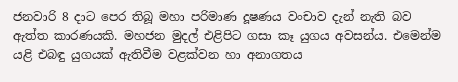ජනවාරි 8 ද‍ාට පෙර තිබූ මහා පරිමාණ දූෂණය වංචාව දැන් නැති බව ඇත්ත කාරණයකි. මහජන මුදල් එළිපිට ගසා කෑ යුගය අවසන්ය. එමෙන්ම යළි එබඳු යුගයක් ඇතිවීම වළක්වන හා අනාගතය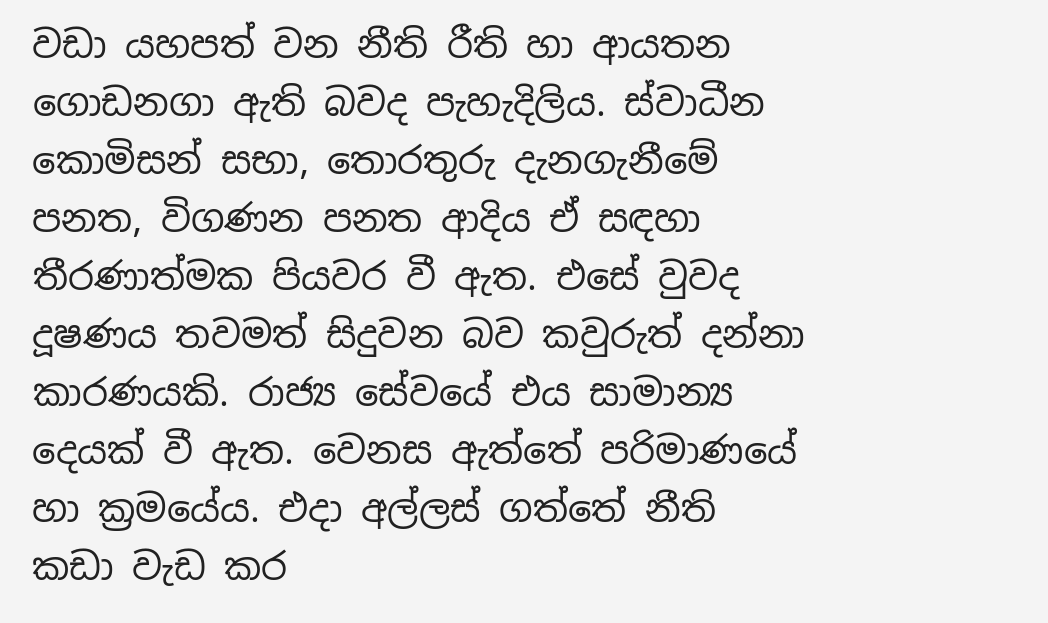වඩා යහපත් වන නීති රීති හා ආයතන ගොඩනගා ඇති බවද පැහැදිලිය. ස්වාධීන කොමිසන් සභා, තොරතුරු දැනගැනීමේ පනත, විගණන පනත ආදිය ඒ සඳහා තීරණාත්මක පියවර වී ඇත. එසේ වුවද දූෂණය තවමත් සිදුවන බව කවුරුත් දන්නා කාරණයකි. රාජ්‍ය සේවයේ එය සාමාන්‍ය දෙයක් වී ඇත. වෙනස ඇත්තේ පරිමාණයේ හා ක්‍රමයේය. එදා අල්ලස් ගත්තේ නීති කඩා වැඩ කර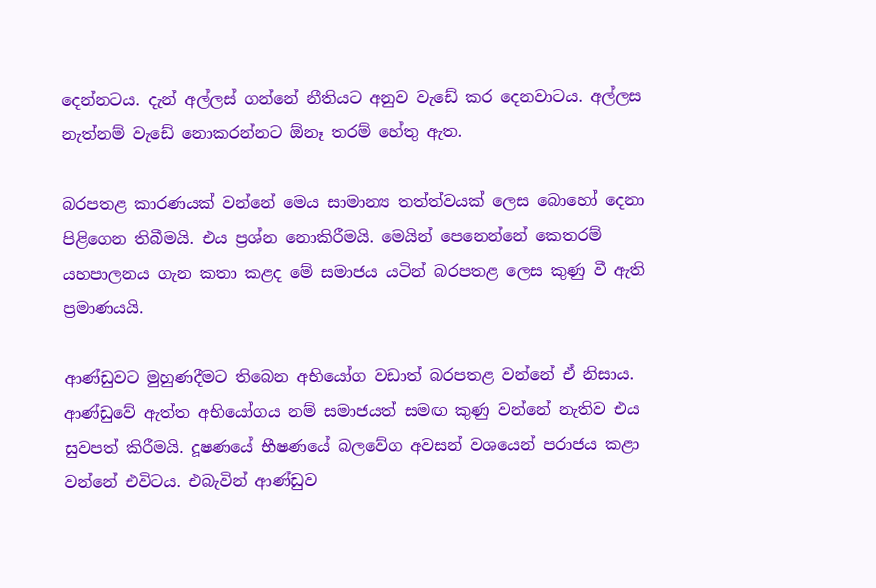දෙන්නටය. දැන් අල්ලස් ගන්නේ නීතියට අනුව වැඩේ කර දෙනවාටය. අල්ලස නැත්නම් වැඩේ නොකරන්නට ඕනෑ තරම් හේතු ඇත.

බරපතළ කාරණයක් වන්නේ මෙය සාමාන්‍ය තත්ත්වයක් ලෙස බොහෝ දෙනා පිළිගෙන තිබීමයි. එය ප්‍රශ්න නොකිරීමයි. මෙයින් පෙනෙන්නේ කෙතරම් යහපාලනය ගැන කතා කළද මේ සමාජය යටින් බරපතළ ලෙස කුණු වී ඇති ප්‍රමාණයයි.

ආණ්ඩුවට මුහුණදීමට තිබෙන අභියෝග වඩාත් බරපතළ වන්නේ ඒ නිසාය. ආණ්ඩුවේ ඇත්ත අභියෝගය නම් සමාජයත් සමඟ කුණු වන්නේ නැතිව එය සුවපත් කිරීමයි. දූෂණයේ භීෂණයේ බලවේග අවසන් වශයෙන් පරාජය කළා වන්නේ එවිටය. එබැවින් ආණ්ඩුව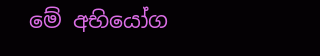මේ අභියෝග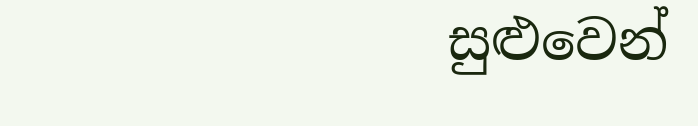සුළුවෙන්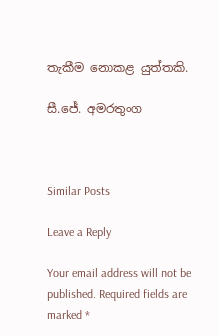තැකීම නොකළ යුත්තකි.

සී.ජේ. අමරතුංග



Similar Posts

Leave a Reply

Your email address will not be published. Required fields are marked *